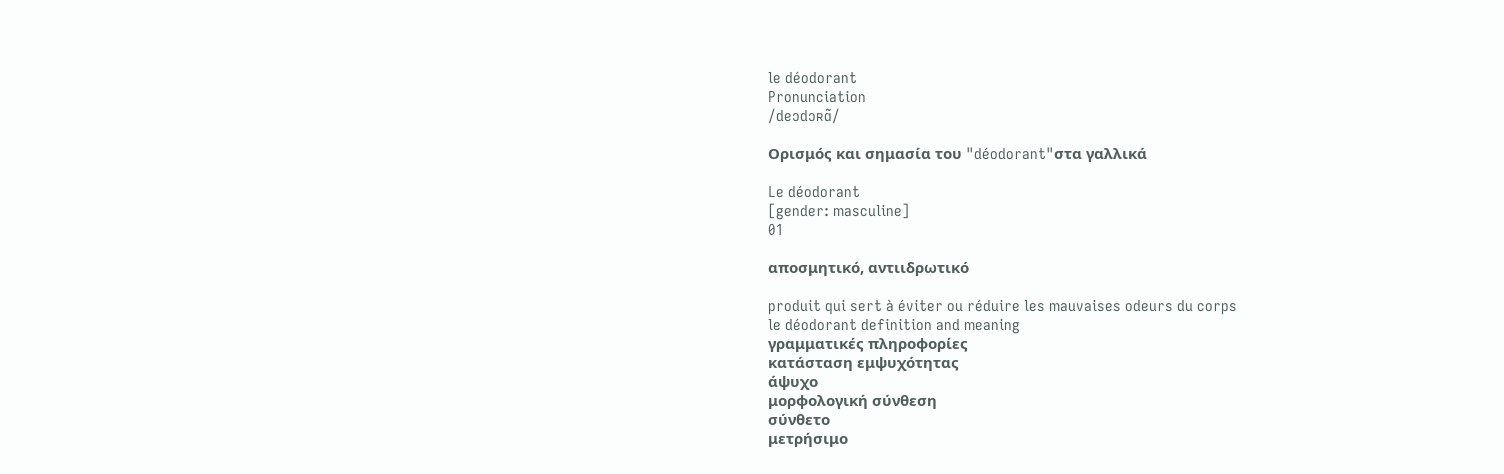le déodorant
Pronunciation
/deɔdɔʀɑ̃/

Ορισμός και σημασία του "déodorant"στα γαλλικά

Le déodorant
[gender: masculine]
01

αποσμητικό, αντιιδρωτικό

produit qui sert à éviter ou réduire les mauvaises odeurs du corps
le déodorant definition and meaning
γραμματικές πληροφορίες
κατάσταση εμψυχότητας
άψυχο
μορφολογική σύνθεση
σύνθετο
μετρήσιμο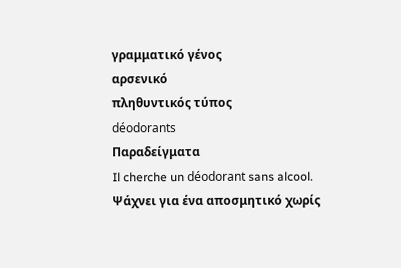γραμματικό γένος
αρσενικό
πληθυντικός τύπος
déodorants
Παραδείγματα
Il cherche un déodorant sans alcool.
Ψάχνει για ένα αποσμητικό χωρίς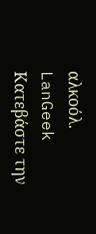αλκοόλ.
LanGeek
Κατεβάστε την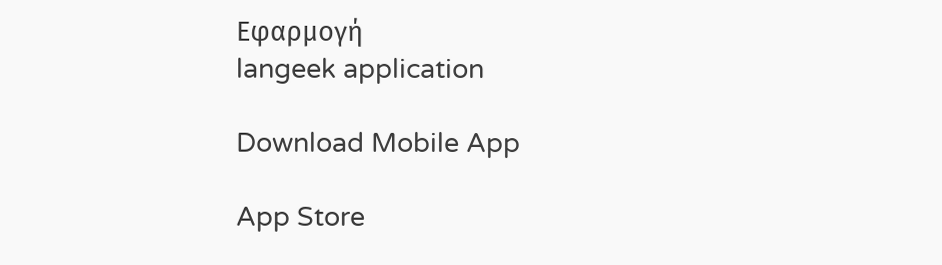Εφαρμογή
langeek application

Download Mobile App

App Store